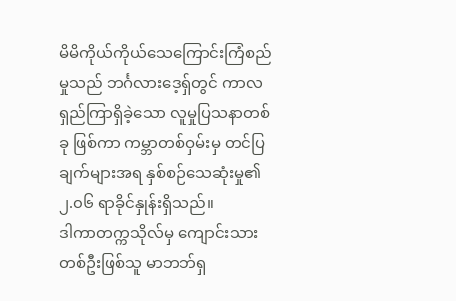မိမိကိုယ်ကိုယ်သေကြောင်းကြံစည်မှုသည် ဘင်္ဂလားဒေ့ရှ်တွင် ကာလရှည်ကြာရှိခဲ့သော လူမှုပြသနာတစ်ခု ဖြစ်ကာ ကမ္ဘာတစ်ဝှမ်းမှ တင်ပြချက်များအရ နှစ်စဉ်သေဆုံးမှု၏ ၂.၀၆ ရာခိုင်နှုန်းရှိသည်။
ဒါကာတက္ကသိုလ်မှ ကျောင်းသားတစ်ဦးဖြစ်သူ မာဘဘ်ရှ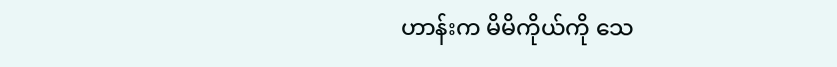ဟာန်းက မိမိကိုယ်ကို သေ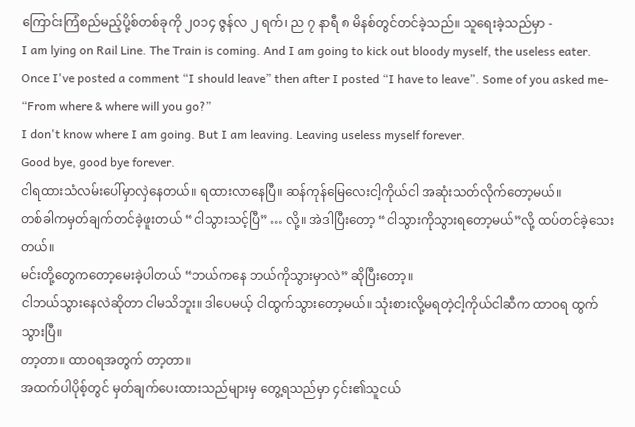ကြောင်းကြံစည်မည့်ပို့စ်တစ်ခုကို ၂၀၁၄ ဇွန်လ ၂ ရက်၊ ည ၇ နာရီ ၈ မိနစ်တွင်တင်ခဲ့သည်။ သူရေးခဲ့သည်မှာ -
I am lying on Rail Line. The Train is coming. And I am going to kick out bloody myself, the useless eater.
Once I've posted a comment “I should leave” then after I posted “I have to leave”. Some of you asked me- “From where & where will you go?”
I don't know where I am going. But I am leaving. Leaving useless myself forever.
Good bye, good bye forever.
ငါရထားသံလမ်းပေါ်မှာလှဲနေတယ်။ ရထားလာနေပြီ။ ဆန်ကုန်မြေလေးငါ့ကိုယ်ငါ အဆုံးသတ်လိုက်တော့မယ်။
တစ်ခါကမှတ်ချက်တင်ခဲ့ဖူးတယ် “ငါသွားသင့်ပြီ” … လို့။ အဲဒါပြီးတော့ “ငါသွားကိုသွားရတော့မယ်”လို့ ထပ်တင်ခဲ့သေးတယ်။
မင်းတို့တွေကတော့မေးခဲ့ပါတယ် “ဘယ်ကနေ ဘယ်ကိုသွားမှာလဲ” ဆိုပြီးတော့။
ငါဘယ်သွားနေလဲဆိုတာ ငါမသိဘူး။ ဒါပေမယ့် ငါထွက်သွားတော့မယ်။ သုံးစားလို့မရတဲ့ငါ့ကိုယ်ငါဆီက ထာဝရ ထွက်သွားပြီ။
တာ့တာ။ ထာဝရအတွက် တာ့တာ။
အထက်ပါပိုစ့်တွင် မှတ်ချက်ပေးထားသည်များမှ တွေ့ရသည်မှာ ၄င်း၏သူငယ်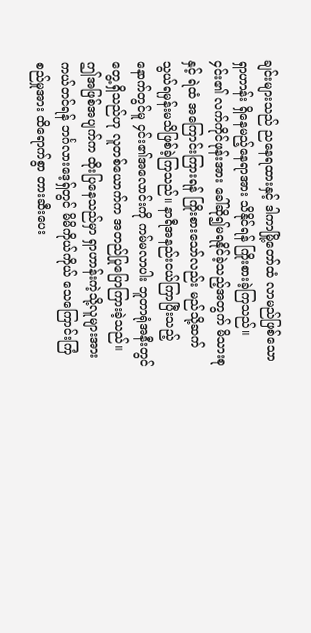ချင်းများသည် ညနေရထားနှင့် ဒါကာမြို့တော်ထံ လာမည်ဖြစ်သော ရှာဟာန်း ရှိနေမည့်နေရာအား သိနိုင်ရန် ကြိုးစားခဲ့ကြသည်။ ၄င်း၏ လက်ကိုင်ဖုန်းအား ခေါ်ဆို၍မရနိုင်ခဲ့သည့်အတွက် မိသားစုနှင့် ရဲထံ အကြောင်းကြားရန် ကြိုးစားသော်လည်း မည်သို့ဆက်သွယ်ရမှန်းမသိဖြစ်ခဲ့ကြသည်။ နာရီအနည်းငယ်ကြာပြီးသည့်နောက်တွင်မူ ၄င်း၏အလောင်းကို ကမ်မလာပါး ဘူတာရုံအနီးတွင်တွေ့ရှိသည်ဟု လူတစ်ယောက်က အတည်ပြုပြောကြားခဲ့သည်။
ဤအဖြစ်အပျက်က ထိုးပြနေသည်မှာ ရှာဟာန်းကဲ့သို့လူများအား ကယ်တင်ရန် ဘင်္ဂလားဒေ့ရှ်တွင် မိမိကိုယ်ကိုယ် သေကြောင်းကြံစည်မှုအား ထိရောက်စွာ တားဆီးပေး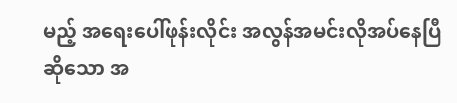မည့် အရေးပေါ်ဖုန်းလိုင်း အလွန်အမင်းလိုအပ်နေပြီဆိုသော အ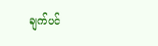ချက်ပင်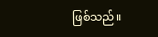ဖြစ်သည်။